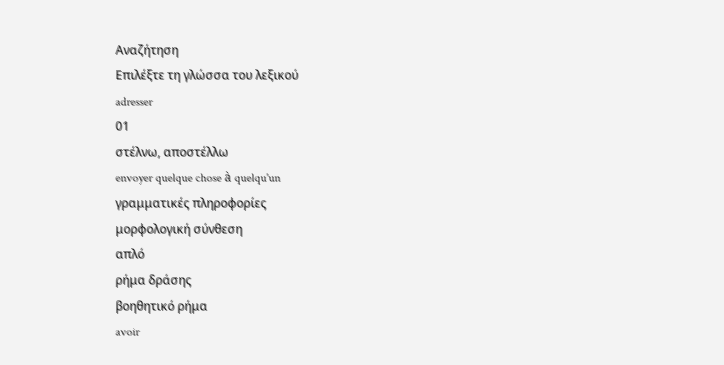Αναζήτηση
Επιλέξτε τη γλώσσα του λεξικού
adresser
01
στέλνω, αποστέλλω
envoyer quelque chose à quelqu'un
γραμματικές πληροφορίες
μορφολογική σύνθεση
απλό
ρήμα δράσης
βοηθητικό ρήμα
avoir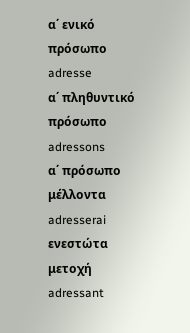α΄ ενικό πρόσωπο
adresse
α΄ πληθυντικό πρόσωπο
adressons
α΄ πρόσωπο μέλλοντα
adresserai
ενεστώτα μετοχή
adressant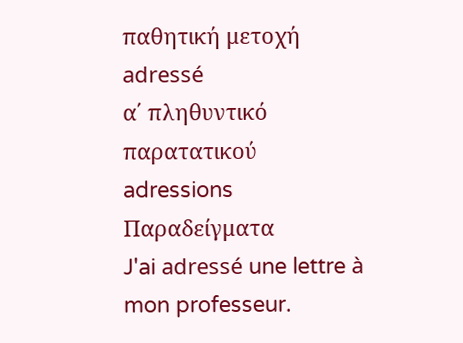παθητική μετοχή
adressé
α΄ πληθυντικό παρατατικού
adressions
Παραδείγματα
J'ai adressé une lettre à mon professeur.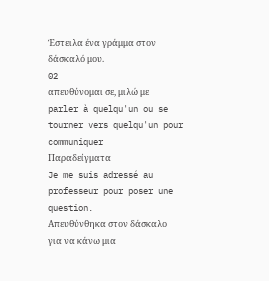Έστειλα ένα γράμμα στον δάσκαλό μου.
02
απευθύνομαι σε, μιλώ με
parler à quelqu'un ou se tourner vers quelqu'un pour communiquer
Παραδείγματα
Je me suis adressé au professeur pour poser une question.
Απευθύνθηκα στον δάσκαλο για να κάνω μια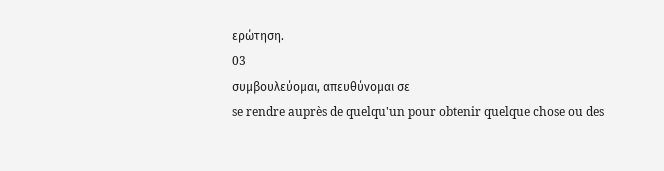ερώτηση.
03
συμβουλεύομαι, απευθύνομαι σε
se rendre auprès de quelqu'un pour obtenir quelque chose ou des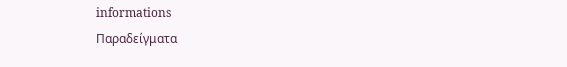informations
Παραδείγματα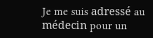Je me suis adressé au médecin pour un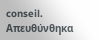conseil.
Απευθύνθηκα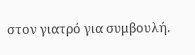στον γιατρό για συμβουλή.